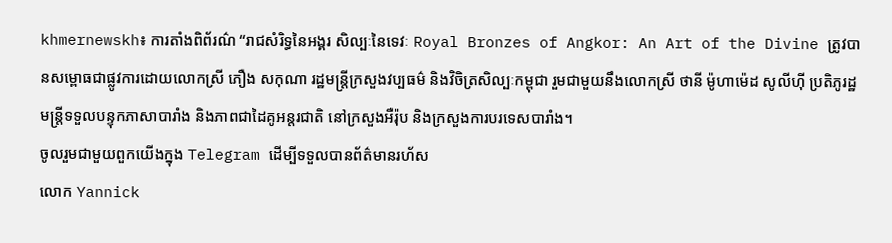khmernewskh៖ ការតាំងពិព័រណ៌ “រាជសំរិទ្ធនៃអង្គរ សិល្បៈនៃទេវៈ Royal Bronzes of Angkor: An Art of the Divine ត្រូវបានសម្ពោធជាផ្លូវការដោយលោកស្រី ភឿង សកុណា រដ្ឋមន្ត្រីក្រសួងវប្បធម៌ និងវិចិត្រសិល្បៈកម្ពុជា រួមជាមួយនឹងលោកស្រី ថានី ម៉ូហាម៉េដ សូលីហ៊ី ប្រតិភូរដ្ឋមន្ត្រីទទួលបន្ទុកភាសាបារាំង និងភាពជាដៃគូអន្តរជាតិ នៅក្រសួងអឺរ៉ុប និងក្រសួងការបរទេសបារាំង។
ចូលរួមជាមួយពួកយើងក្នុង Telegram ដើម្បីទទួលបានព័ត៌មានរហ័ស
លោក Yannick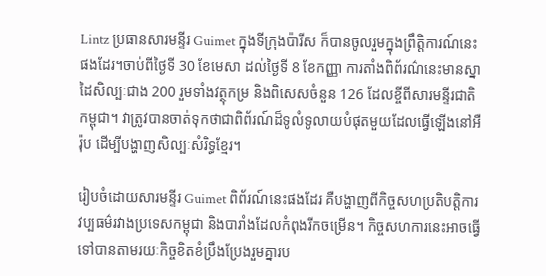Lintz ប្រធានសារមន្ទីរ Guimet ក្នុងទីក្រុងប៉ារីស ក៏បានចូលរួមក្នុងព្រឹត្តិការណ៍នេះផងដែរ។ចាប់ពីថ្ងៃទី 30 ខែមេសា ដល់ថ្ងៃទី 8 ខែកញ្ញា ការតាំងពិព័រណ៌នេះមានស្នាដៃសិល្បៈជាង 200 រួមទាំងវត្ថុកម្រ និងពិសេសចំនួន 126 ដែលខ្ចីពីសារមន្ទីរជាតិកម្ពុជា។ វាត្រូវបានចាត់ទុកថាជាពិព័រណ៍ដ៏ទូលំទូលាយបំផុតមួយដែលធ្វើឡើងនៅអឺរ៉ុប ដើម្បីបង្ហាញសិល្បៈសំរិទ្ធខ្មែរ។

រៀបចំដោយសារមន្ទីរ Guimet ពិព័រណ៍នេះផងដែរ គឺបង្ហាញពីកិច្ចសហប្រតិបត្តិការវប្បធម៌រវាងប្រទេសកម្ពុជា និងបារាំងដែលកំពុងរីកចម្រើន។ កិច្ចសហការនេះអាចធ្វើទៅបានតាមរយៈកិច្ចខិតខំប្រឹងប្រែងរួមគ្នារប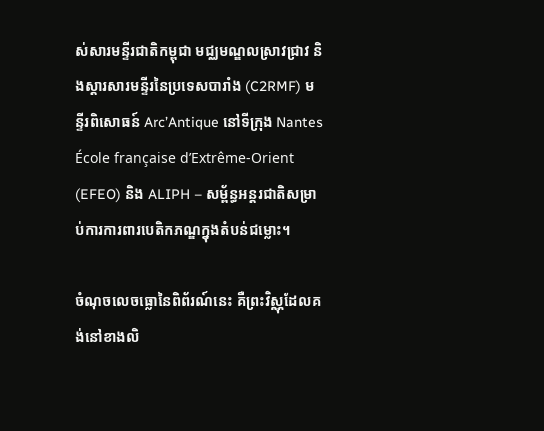ស់សារមន្ទីរជាតិកម្ពុជា មជ្ឈមណ្ឌលស្រាវជ្រាវ និងស្ដារសារមន្ទីរនៃប្រទេសបារាំង (C2RMF) មន្ទីរពិសោធន៍ Arc’Antique នៅទីក្រុង Nantes École française d’Extrême-Orient (EFEO) និង ALIPH – សម្ព័ន្ធអន្តរជាតិសម្រាប់ការការពារបេតិកភណ្ឌក្នុងតំបន់ជម្លោះ។

ចំណុចលេចធ្លោនៃពិព័រណ៍នេះ គឺព្រះវិស្ណុដែលគង់នៅខាងលិ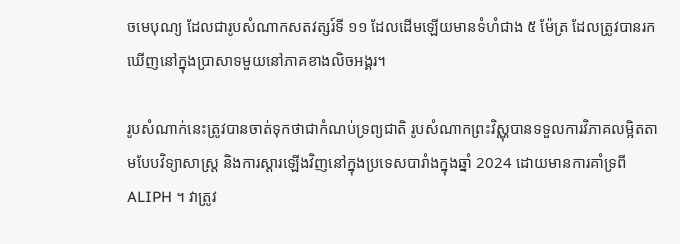ចមេបុណ្យ ដែលជារូបសំណាកសតវត្សរ៍ទី ១១ ដែលដើមឡើយមានទំហំជាង ៥ ម៉ែត្រ ដែលត្រូវបានរកឃើញនៅក្នុងប្រាសាទមួយនៅភាគខាងលិចអង្គរ។

រូបសំណាក់នេះត្រូវបានចាត់ទុកថាជាកំណប់ទ្រព្យជាតិ រូបសំណាកព្រះវិស្ណុបានទទួលការវិភាគលម្អិតតាមបែបវិទ្យាសាស្ត្រ និងការស្ដារឡើងវិញនៅក្នុងប្រទេសបារាំងក្នុងឆ្នាំ 2024 ដោយមានការគាំទ្រពី ALIPH ។ វាត្រូវ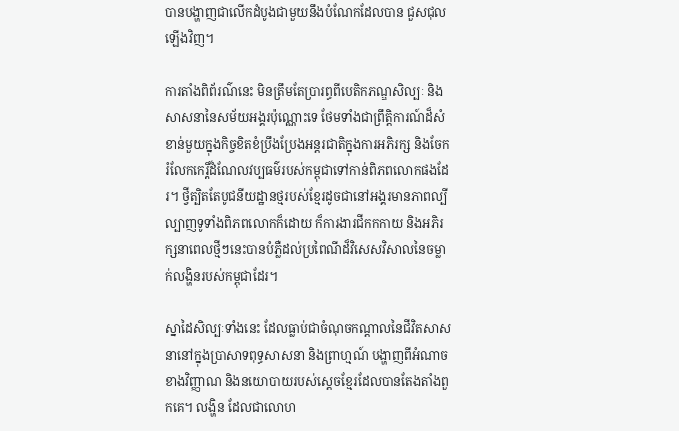បានបង្ហាញជាលើកដំបូងជាមួយនឹងបំណែកដែលបាន ជួសជុល ឡើងវិញ។

ការតាំងពិព័រណ៌នេះ មិនត្រឹមតែប្រារព្ធពីបេតិកភណ្ឌសិល្បៈ និងសាសនានៃសម័យអង្គរប៉ុណ្ណោះទេ ថែមទាំងជាព្រឹត្តិការណ៍ដ៏សំខាន់មួយក្នុងកិច្ចខិតខំប្រឹងប្រែងអន្តរជាតិក្នុងការអភិរក្ស និងចែករំលែកកេរ្តិ៍ដំណែលវប្បធម៌របស់កម្ពុជាទៅកាន់ពិភពលោកផងដែរ។ ថ្វីត្បិតតែបូជនីយដ្ឋានថ្មរបស់ខ្មែរដូចជានៅអង្គរមានភាពល្បីល្បាញទូទាំងពិភពលោកក៏ដោយ ក៏ការងារជីកកកាយ និងអភិរក្សនាពេលថ្មីៗនេះបានបំភ្លឺដល់ប្រពៃណីដ៏វិសេសវិសាលនៃចម្លាក់លង្ហិនរបស់កម្ពុជាដែរ។

ស្នាដៃសិល្បៈទាំងនេះ ដែលធ្លាប់ជាចំណុចកណ្តាលនៃជីវិតសាសនានៅក្នុងប្រាសាទពុទ្ធសាសនា និងព្រាហ្មណ៍ បង្ហាញពីអំណាចខាងវិញ្ញាណ និងនយោបាយរបស់ស្តេចខ្មែរដែលបានតែងតាំងពួកគេ។ លង្ហិន ដែលជាលោហ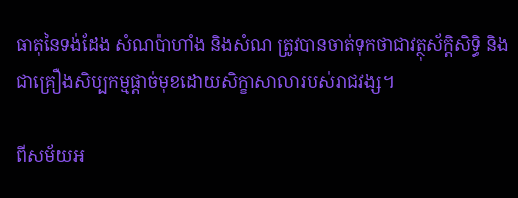ធាតុនៃទង់ដែង សំណប៉ាហាំង និងសំណ ត្រូវបានចាត់ទុកថាជាវត្ថុស័ក្តិសិទ្ធិ និងជាគ្រឿងសិប្បកម្មផ្តាច់មុខដោយសិក្ខាសាលារបស់រាជវង្ស។

ពីសម័យអ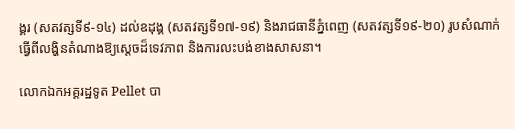ង្គរ (សតវត្សទី៩-១៤) ដល់ឧដុង្គ (សតវត្សទី១៧-១៩) និងរាជធានីភ្នំពេញ (សតវត្សទី១៩-២០) រូបសំណាក់ធ្វើពីលង្ហិនតំណាងឱ្យស្តេចដ៏ទេវភាព និងការលះបង់ខាងសាសនា។

លោកឯកអគ្គរដ្ឋទូត Pellet បា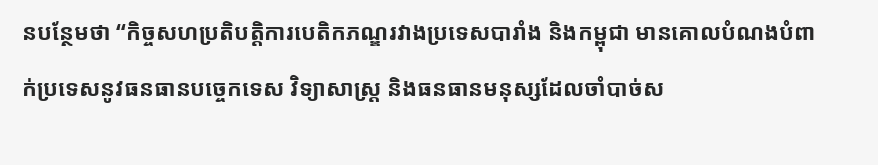នបន្ថែមថា “កិច្ចសហប្រតិបត្តិការបេតិកភណ្ឌរវាងប្រទេសបារាំង និងកម្ពុជា មានគោលបំណងបំពាក់ប្រទេសនូវធនធានបច្ចេកទេស វិទ្យាសាស្ត្រ និងធនធានមនុស្សដែលចាំបាច់ស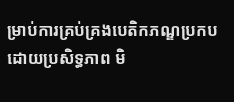ម្រាប់ការគ្រប់គ្រងបេតិកភណ្ឌប្រកបដោយប្រសិទ្ធភាព មិ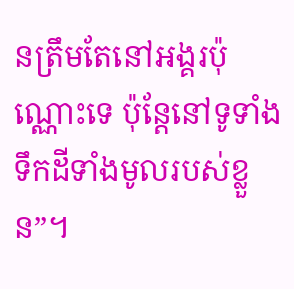នត្រឹមតែនៅអង្គរប៉ុណ្ណោះទេ ប៉ុន្តែនៅទូទាំងទឹកដីទាំងមូលរបស់ខ្លួន”។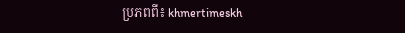ប្រភពពី៖ khmertimeskh